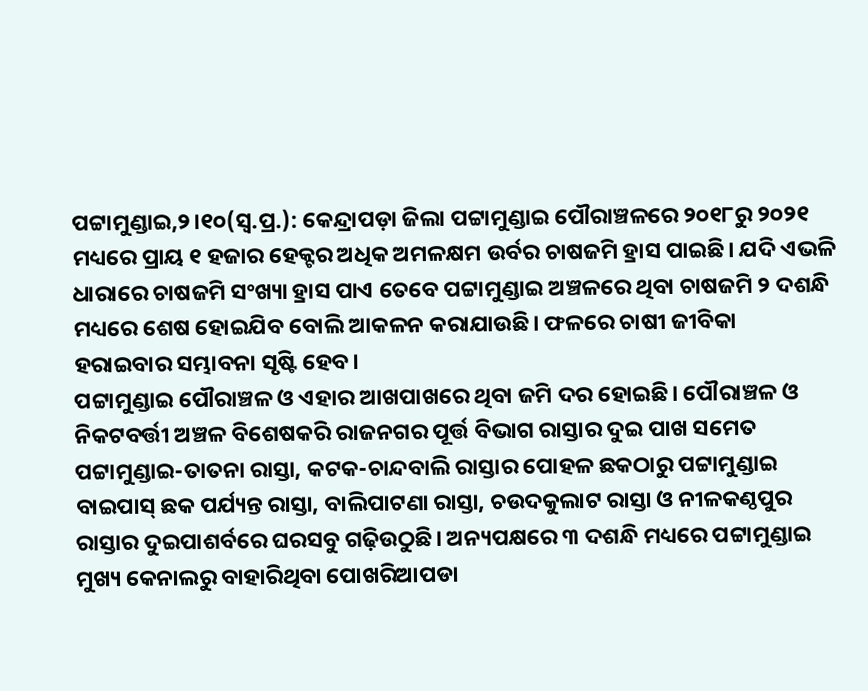ପଟ୍ଟାମୁଣ୍ଡାଇ,୨।୧୦(ସ୍ବ.ପ୍ର.): କେନ୍ଦ୍ରାପଡ଼ା ଜିଲା ପଟ୍ଟାମୁଣ୍ଡାଇ ପୌରାଞ୍ଚଳରେ ୨୦୧୮ରୁ ୨୦୨୧ ମଧ୍ୟରେ ପ୍ରାୟ ୧ ହଜାର ହେକ୍ଟର ଅଧିକ ଅମଳକ୍ଷମ ଉର୍ବର ଚାଷଜମି ହ୍ରାସ ପାଇଛି। ଯଦି ଏଭଳି ଧାରାରେ ଚାଷଜମି ସଂଖ୍ୟା ହ୍ରାସ ପାଏ ତେବେ ପଟ୍ଟାମୁଣ୍ଡାଇ ଅଞ୍ଚଳରେ ଥିବା ଚାଷଜମି ୨ ଦଶନ୍ଧି ମଧ୍ୟରେ ଶେଷ ହୋଇଯିବ ବୋଲି ଆକଳନ କରାଯାଉଛି। ଫଳରେ ଚାଷୀ ଜୀବିକା ହରାଇବାର ସମ୍ଭାବନା ସୃଷ୍ଟି ହେବ।
ପଟ୍ଟାମୁଣ୍ଡାଇ ପୌରାଞ୍ଚଳ ଓ ଏହାର ଆଖପାଖରେ ଥିବା ଜମି ଦର ହୋଇଛି। ପୌରାଞ୍ଚଳ ଓ ନିକଟବର୍ତ୍ତୀ ଅଞ୍ଚଳ ବିଶେଷକରି ରାଜନଗର ପୂର୍ତ୍ତ ବିଭାଗ ରାସ୍ତାର ଦୁଇ ପାଖ ସମେତ ପଟ୍ଟାମୁଣ୍ଡାଇ-ତାତନା ରାସ୍ତା, କଟକ-ଚାନ୍ଦବାଲି ରାସ୍ତାର ପୋହଳ ଛକଠାରୁ ପଟ୍ଟାମୁଣ୍ଡାଇ ବାଇପାସ୍ ଛକ ପର୍ଯ୍ୟନ୍ତ ରାସ୍ତା, ବାଲିପାଟଣା ରାସ୍ତା, ଚଉଦକୁଲାଟ ରାସ୍ତା ଓ ନୀଳକଣ୍ଠପୁର ରାସ୍ତାର ଦୁଇପାଶର୍ବରେ ଘରସବୁ ଗଢ଼ିଉଠୁଛି। ଅନ୍ୟପକ୍ଷରେ ୩ ଦଶନ୍ଧି ମଧ୍ୟରେ ପଟ୍ଟାମୁଣ୍ଡାଇ ମୁଖ୍ୟ କେନାଲରୁ ବାହାରିଥିବା ପୋଖରିଆପଡା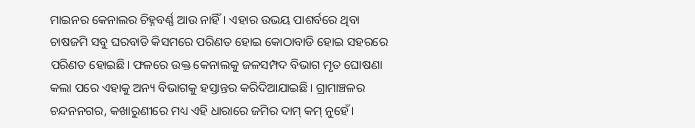ମାଇନର କେନାଲର ଚିହ୍ନବର୍ଣ୍ଣ ଆଉ ନାହିଁ। ଏହାର ଉଭୟ ପାଶର୍ବରେ ଥିବା ଚାଷଜମି ସବୁ ଘରବାଡି କିସମରେ ପରିଣତ ହୋଇ କୋଠାବାଡି ହୋଇ ସହରରେ ପରିଣତ ହୋଇଛି। ଫଳରେ ଉକ୍ତ କେନାଲକୁ ଜଳସମ୍ପଦ ବିଭାଗ ମୃତ ଘୋଷଣା କଲା ପରେ ଏହାକୁ ଅନ୍ୟ ବିଭାଗକୁ ହସ୍ତାନ୍ତର କରିଦିଆଯାଇଛି। ଗ୍ରାମାଞ୍ଚଳର ଚନ୍ଦନନଗର, କଖାରୁଣୀରେ ମଧ୍ୟ ଏହି ଧାରାରେ ଜମିର ଦାମ୍ କମ୍ ନୁହେଁ।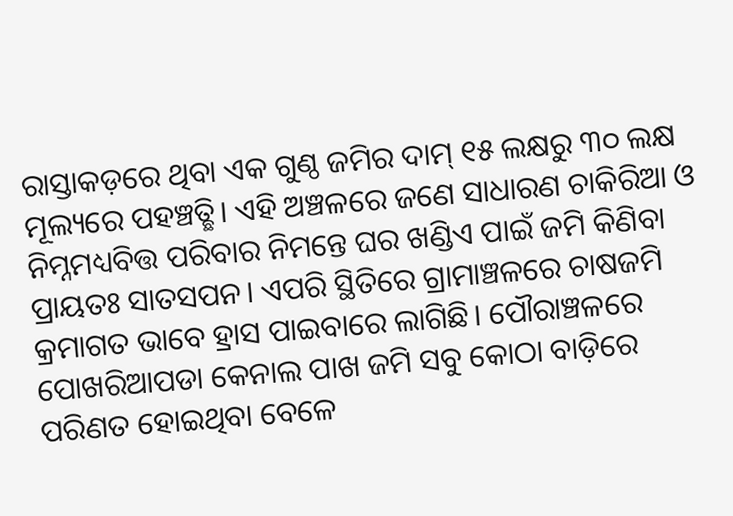ରାସ୍ତାକଡ଼ରେ ଥିବା ଏକ ଗୁଣ୍ଠ ଜମିର ଦାମ୍ ୧୫ ଲକ୍ଷରୁ ୩୦ ଲକ୍ଷ ମୂଲ୍ୟରେ ପହଞ୍ଚତ୍ଛି। ଏହି ଅଞ୍ଚଳରେ ଜଣେ ସାଧାରଣ ଚାକିରିଆ ଓ ନିମ୍ନମଧ୍ୟବିତ୍ତ ପରିବାର ନିମନ୍ତେ ଘର ଖଣ୍ଡିଏ ପାଇଁ ଜମି କିଣିବା ପ୍ରାୟତଃ ସାତସପନ। ଏପରି ସ୍ଥିତିରେ ଗ୍ରାମାଞ୍ଚଳରେ ଚାଷଜମି କ୍ରମାଗତ ଭାବେ ହ୍ରାସ ପାଇବାରେ ଲାଗିଛି। ପୌରାଞ୍ଚଳରେ ପୋଖରିଆପଡା କେନାଲ ପାଖ ଜମି ସବୁ କୋଠା ବାଡ଼ିରେ ପରିଣତ ହୋଇଥିବା ବେଳେ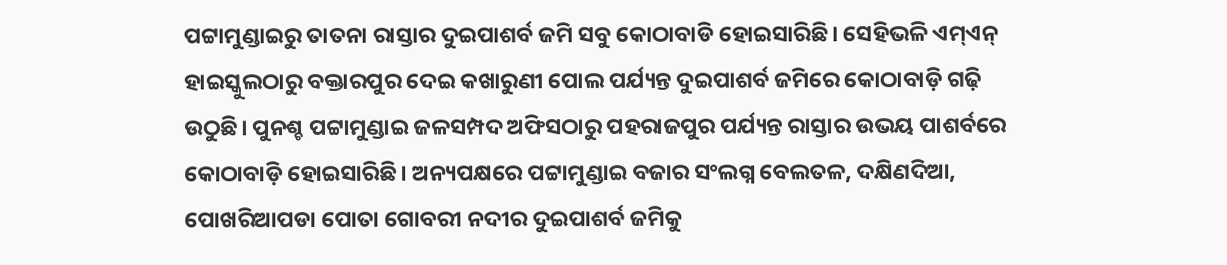ପଟ୍ଟାମୁଣ୍ଡାଇରୁ ତାତନା ରାସ୍ତାର ଦୁଇପାଶର୍ବ ଜମି ସବୁ କୋଠାବାଡି ହୋଇସାରିଛି। ସେହିଭଳି ଏମ୍ଏନ୍ ହାଇସ୍କୁଲଠାରୁ ବକ୍ତାରପୁର ଦେଇ କଖାରୁଣୀ ପୋଲ ପର୍ଯ୍ୟନ୍ତ ଦୁଇପାଶର୍ବ ଜମିରେ କୋଠାବାଡ଼ି ଗଢ଼ି ଉଠୁଛି। ପୁନଶ୍ଚ ପଟ୍ଟାମୁଣ୍ଡାଇ ଜଳସମ୍ପଦ ଅଫିସଠାରୁ ପହରାଜପୁର ପର୍ଯ୍ୟନ୍ତ ରାସ୍ତାର ଉଭୟ ପାଶର୍ବରେ କୋଠାବାଡ଼ି ହୋଇସାରିଛି। ଅନ୍ୟପକ୍ଷରେ ପଟ୍ଟାମୁଣ୍ଡାଇ ବଜାର ସଂଲଗ୍ନ ବେଲତଳ, ଦକ୍ଷିଣଦିଆ, ପୋଖରିଆପଡା ପୋତା ଗୋବରୀ ନଦୀର ଦୁଇପାଶର୍ବ ଜମିକୁ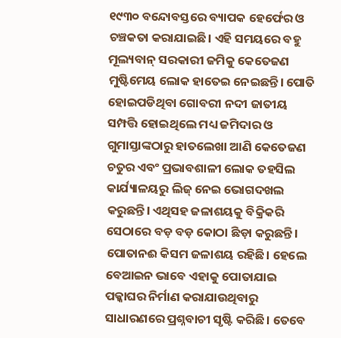୧୯୩୦ ବନ୍ଦୋବସ୍ତରେ ବ୍ୟାପକ ହେର୍ଫେର ଓ ଚଞ୍ଚକତା କରାଯାଇଛି। ଏହି ସମୟରେ ବହୁ ମୂଲ୍ୟବାନ୍ ସରକାରୀ ଜମିକୁ କେତେଜଣ ମୁଷ୍ଟିମେୟ ଲୋକ ହାତେଇ ନେଇଛନ୍ତି। ପୋତି ହୋଇପଡିଥିବା ଗୋବରୀ ନଦୀ ଜାତୀୟ ସମ୍ପତ୍ତି ହୋଇଥିଲେ ମଧ୍ୟ ଜମିଦାର ଓ ଗୁମାସ୍ତାଙ୍କଠାରୁ ହାତଲେଖା ଆଣି କେତେଜଣ ଚତୁର ଏବଂ ପ୍ରଭାବଶାଳୀ ଲୋକ ତହସିଲ କାର୍ଯ୍ୟାଳୟରୁ ଲିଜ୍ ନେଇ ଭୋଗଦଖଲ କରୁଛନ୍ତି। ଏଥିସହ ଜଳାଶୟକୁ ବିକ୍ରିକରି ସେଠାରେ ବଡ଼ ବଡ଼ କୋଠା ଛିଡ଼ା କରୁଛନ୍ତି। ପୋତାନଈ କିସମ ଜଳାଶୟ ରହିଛି। ହେଲେ ବେଆଇନ ଭାବେ ଏହାକୁ ପୋତାଯାଇ ପକ୍କାଘର ନିର୍ମାଣ କରାଯାଉଥିବାରୁ ସାଧାରଣରେ ପ୍ରଶ୍ନବାଚୀ ସୃଷ୍ଟି କରିଛି। ତେବେ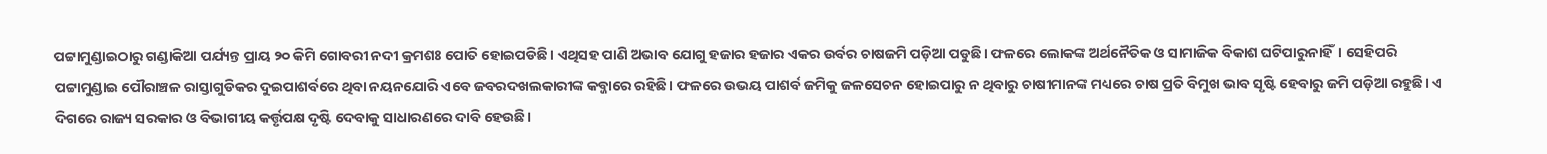ପଟ୍ଟାମୁଣ୍ଡାଇଠାରୁ ଗଣ୍ଡାକିଆ ପର୍ଯ୍ୟନ୍ତ ପ୍ରାୟ ୨୦ କିମି ଗୋବରୀ ନଦୀ କ୍ରମଶଃ ପୋତି ହୋଇପଡିଛି। ଏଥିସହ ପାଣି ଅଭାବ ଯୋଗୁ ହଜାର ହଜାର ଏକର ଉର୍ବର ଚାଷଜମି ପଡ଼ିଆ ପଡୁଛି। ଫଳରେ ଲୋକଙ୍କ ଅର୍ଥନୈତିକ ଓ ସାମାଜିକ ବିକାଶ ଘଟିପାରୁନାହିଁ। ସେହିପରି ପଟ୍ଟାମୁଣ୍ଡାଇ ପୌରାଞ୍ଚଳ ରାସ୍ତାଗୁଡିକର ଦୁଇପାଶର୍ବରେ ଥିବା ନୟନଯୋରି ଏବେ ଜବରଦଖଲକାରୀଙ୍କ କବ୍ଜାରେ ରହିଛି। ଫଳରେ ଉଭୟ ପାଶର୍ବ ଜମିକୁ ଜଳସେଚନ ହୋଇପାରୁ ନ ଥିବାରୁ ଚାଷୀମାନଙ୍କ ମଧ୍ୟରେ ଚାଷ ପ୍ରତି ବିମୁଖ ଭାବ ସୃଷ୍ଟି ହେବାରୁ ଜମି ପଡ଼ିଆ ରହୁଛି। ଏ ଦିଗରେ ରାଜ୍ୟ ସରକାର ଓ ବିଭାଗୀୟ କର୍ତ୍ତୃପକ୍ଷ ଦୃଷ୍ଟି ଦେବାକୁ ସାଧାରଣରେ ଦାବି ହେଉଛି।